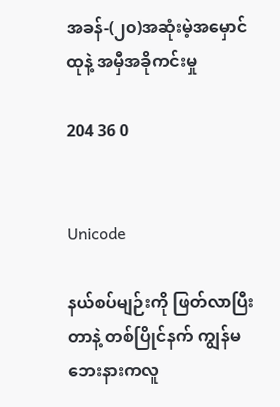အခန်-(၂၀)အဆုံးမဲ့အမှောင်ထုနဲ့ အမှီအခိုကင်းမှု

204 36 0


Unicode

နယ်စပ်မျဉ်းကို ဖြတ်လာပြီးတာနဲ့ တစ်ပြိုင်နက် ကျွန်မဘေးနားကလူ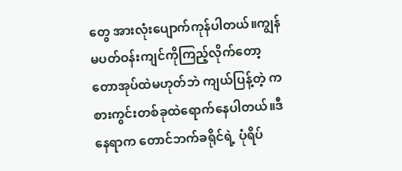တွေ အားလုံးပျောက်ကုန်ပါတယ်။ကျွန်မပတ်ဝန်းကျင်ကိုကြည့်လိုက်တော့ တောအုပ်ထဲမဟုတ်ဘဲ ကျယ်ပြန့်တဲ့ ကစားကွင်းတစ်ခုထဲရောက်နေပါတယ်။ဒီနေရာက တောင်ဘက်ခရိုင်ရဲ့ ပုံရိပ်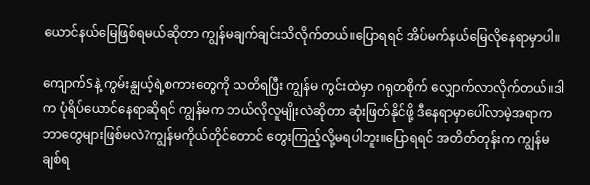ယောင်နယ်မြေဖြစ်ရမယ်ဆိုတာ ကျွန်မချက်ချင်းသိလိုက်တယ်။ပြောရရင် အိပ်မက်နယ်မြေလိုနေရာမှာပါ။

ကျောက်Sနဲ့ ကွမ်းနျွယ့်ရဲ့စကားတွေကို သတိရပြီး ကျွန်မ ကွင်းထဲမှာ ဂရုတစိုက် လျှောက်လာလိုက်တယ်။ဒါက ပုံရိပ်ယောင်နေရာဆိုရင် ကျွန်မက ဘယ်လိုလူမျိုးလဲဆိုတာ ဆုံးဖြတ်နိုင်ဖို့ ဒီနေရာမှာပေါ်လာမဲ့အရာက ဘာတွေများဖြစ်မလဲ?ကျွန်မကိုယ်တိုင်တောင် တွေးကြည့်လို့မရပါဘူး။ပြောရရင် အတိတ်တုန်းက ကျွန်မချစ်ရ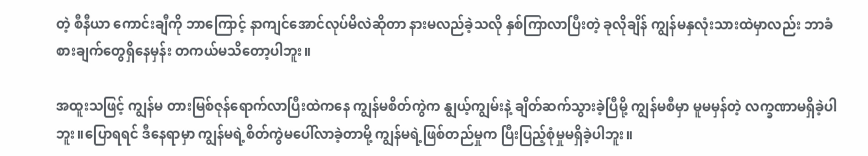တဲ့ စီနီယာ ကောင်းချီကို ဘာကြောင့် နာကျင်အောင်လုပ်မိလဲဆိုတာ နားမလည်ခဲ့သလို နှစ်ကြာလာပြီးတဲ့ ခုလိုချိန် ကျွန်မနှလုံးသားထဲမှာလည်း ဘာခံစားချက်တွေရှိနေမှန်း တကယ်မသိတော့ပါဘူး။

အထူးသဖြင့် ကျွန်မ တားမြစ်ဇုန်ရောက်လာပြီးထဲကနေ ကျွန်မစိတ်ကွဲက နျွယ့်ကျွမ်းနဲ့ ချိတ်ဆက်သွားခဲ့ပြီမို့ ကျွန်မစီမှာ မူမမှန်တဲ့ လက္ခဏာမရှိခဲ့ပါဘူး။ပြောရရင် ဒီနေရာမှာ ကျွန်မရဲ့စိတ်ကွဲမပေါ်လာခဲ့တာမို့ ကျွန်မရဲ့ဖြစ်တည်မှုက ပြီးပြည့်စုံမှုမရှိခဲ့ပါဘူး။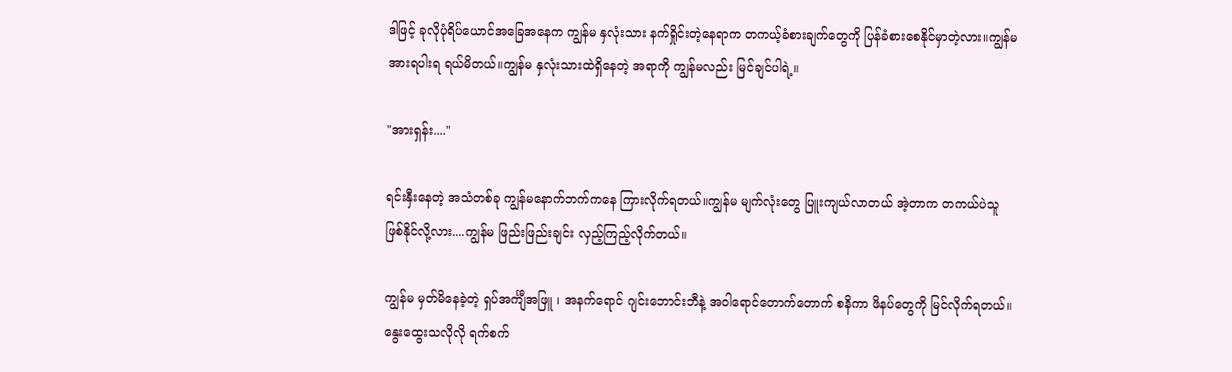ဒါဖြင့် ခုလိုပုံရိပ်ယောင်အခြေအနေက ကျွန်မ နှလုံးသား နက်ရှိုင်းတဲ့နေရာက တကယ့်ခံစားချက်တွေကို ပြန်ခံစားစေနိုင်မှာတဲ့လား။ကျွန်မ အားရပါးရ ရယ်မိတယ်။ကျွန်မ နှလုံးသားထဲရှိနေတဲ့ အရာကို ကျွန်မလည်း မြင်ချင်ပါရဲ့။

"အားရှန်း...."

ရင်းနှီးနေတဲ့ အသံတစ်ခု ကျွန်မနောက်ဘက်ကနေ ကြားလိုက်ရတယ်။ကျွန်မ မျက်လုံးတွေ ပြူးကျယ်လာတယ် အဲ့တာက တကယ်ပဲသူ ဖြစ်နိုင်လို့လား....ကျွန်မ ဖြည်းဖြည်းချင်း လှည့်ကြည့်လိုက်တယ်။

ကျွန်မ မှတ်မိနေခဲ့တဲ့ ရှပ်အင်္ကျီအဖြူ ၊ အနက်ရောင် ဂျင်းဘောင်းဘီနဲ့ အဝါရောင်တောက်တောက် စနိကာ ဖိနပ်တွေကို မြင်လိုက်ရတယ်။နွေးထွေးသလိုလို ရက်စက်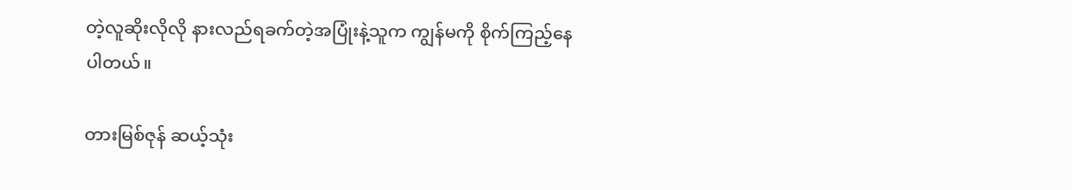တဲ့လူဆိုးလိုလို နားလည်ရခက်တဲ့အပြုံးနဲ့သူက ကျွန်မကို စိုက်ကြည့်နေပါတယ်။

တားမြစ်ဇုန် ဆယ့်သုံး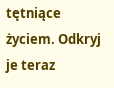tętniące życiem. Odkryj je teraz